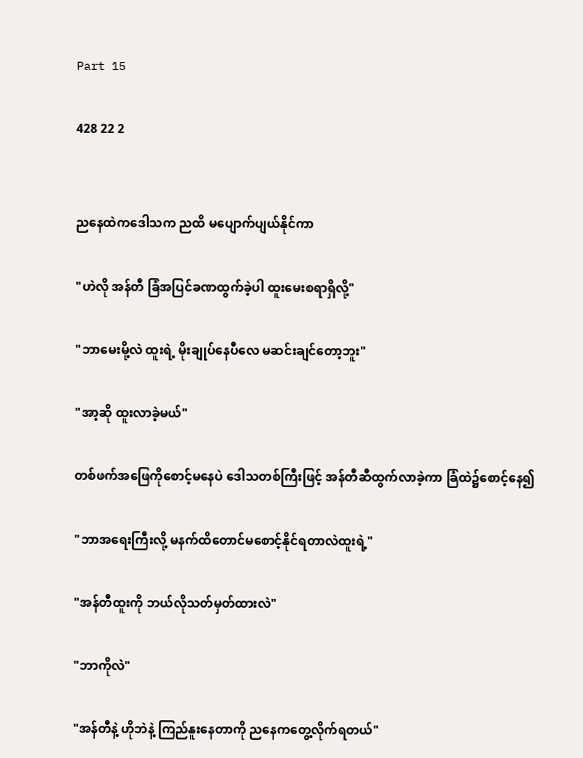Part 15

428 22 2


ညနေထဲကဒေါသက ညထိ မပျောက်ပျယ်နိုင်ကာ

"ဟဲလို အန်တီ ခြံအပြင်ခဏထွက်ခဲ့ပါ ထူးမေးစရာရှိလို့"

"ဘာမေးမို့လဲ ထူးရဲ့ မိုးချုပ်နေပီလေ မဆင်းချင်တော့ဘူး"

"အာ့ဆို ထူးလာခဲ့မယ်"

တစ်ဖက်အဖြေကိုစောင့်မနေပဲ ဒေါသတစ်ကြီးဖြင့် အန်တီဆီထွက်လာခဲ့ကာ ခြံထဲ၌စောင့်နေ၍

"ဘာအရေးကြီးလို့ မနက်ထိတောင်မစောင့်နိုင်ရတာလဲထူးရဲ့"

"အန်တီထူးကို ဘယ်လိုသတ်မှတ်ထားလဲ"

"ဘာကိုလဲ"

"အန်တီနဲ့ ဟိုဘဲနဲ့ ကြည်နူးနေတာကို ညနေကတွေ့လိုက်ရတယ်"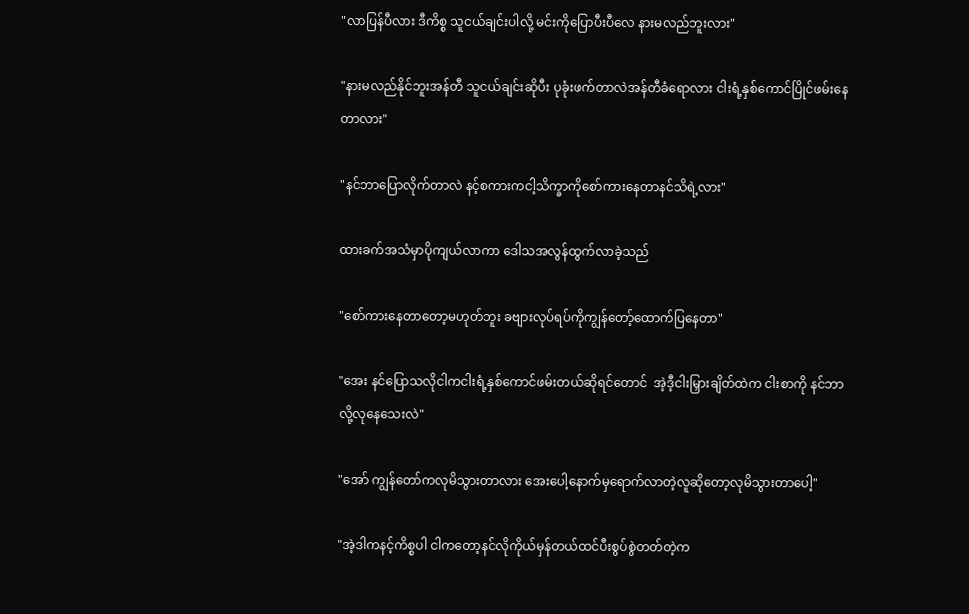"လာပြန်ပီလား ဒီကိစ္စ သူငယ်ချင်းပါလို့ မင်းကိုပြောပီးပီလေ နားမလည်ဘူးလား"

"နားမလည်နိုင်ဘူးအန်တီ သူငယ်ချင်းဆိုပီး ပုခုံးဖက်တာလဲအန်တီခံရောလား ငါးရံ့နှစ်ကောင်ပြိုင်ဖမ်းနေတာလား"

"နင်ဘာပြောလိုက်တာလဲ နင့်စကားကငါ့သိက္ခာကိုစော်ကားနေတာနင်သိရဲ့လား"

ထားခက်အသံမှာပိုကျယ်လာကာ ဒေါသအလွန်ထွက်လာခဲ့သည်

"စော်ကားနေတာတော့မဟုတ်ဘူး ခဗျားလုပ်ရပ်ကိုကျွန်တော့်ထောက်ပြနေတာ"

"အေး နင်ပြောသလိုငါကငါးရံ့နှစ်ကောင်ဖမ်းတယ်ဆိုရင်တောင်  အဲ့ဒီ့ငါးမြှားချိတ်ထဲက ငါးစာကို နင်ဘာလို့လုနေသေးလဲ"

"အော် ကျွန်တော်ကလုမိသွားတာလား အေးပေါ့နောက်မှရောက်လာတဲ့လူဆိုတော့လုမိသွားတာပေါ့"

"အဲ့ဒါကနင့်ကိစ္စပါ ငါကတော့နင်လိုကိုယ်မှန်တယ်ထင်ပီးစွပ်စွဲတတ်တဲ့က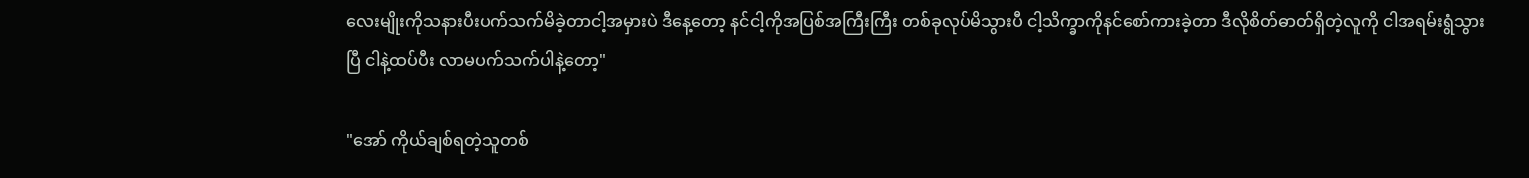လေးမျိုးကိုသနားပီးပက်သက်မိခဲ့တာငါ့အမှားပဲ ဒီနေ့တော့ နင်ငါ့ကိုအပြစ်အကြီးကြီး တစ်ခုလုပ်မိသွားပီ ငါ့သိက္ခာကိုနင်စော်ကားခဲ့တာ ဒီလိုစိတ်ဓာတ်ရှိတဲ့လူကို ငါအရမ်းရွံသွားပြီ ငါနဲ့ထပ်ပီး လာမပက်သက်ပါနဲ့တော့"

"အော် ကိုယ်ချစ်ရတဲ့သူတစ်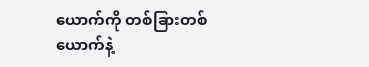ယောက်ကို တစ်ခြားတစ်ယောက်နဲ့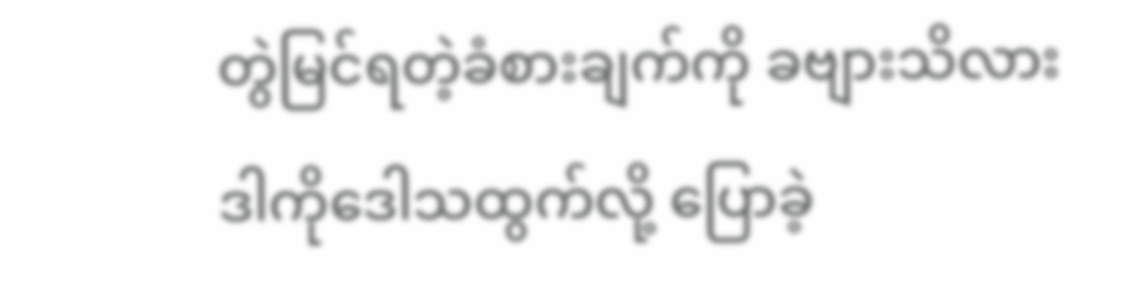တွဲမြင်ရတဲ့ခံစားချက်ကို ခဗျားသိလား ဒါကိုဒေါသထွက်လို့ ပြောခဲ့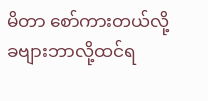မိတာ စော်ကားတယ်လို့ခဗျားဘာလို့ထင်ရ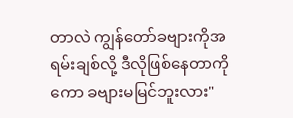တာလဲ ကျွန်တော်ခဗျားကိုအရမ်းချစ်လို့ ဒီလိုဖြစ်နေတာကိုကော ခဗျားမမြင်ဘူးလား"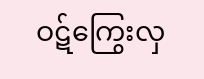ဝဋ်ကြွေးလှ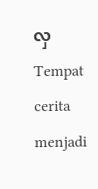လှTempat cerita menjadi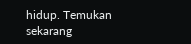hidup. Temukan sekarang